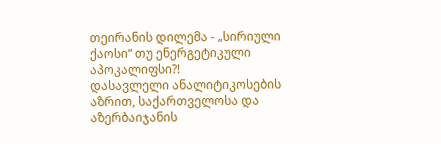თეირანის დილემა - „სირიული ქაოსი“ თუ ენერგეტიკული აპოკალიფსი?!
დასავლელი ანალიტიკოსების აზრით, საქართველოსა და აზერბაიჯანის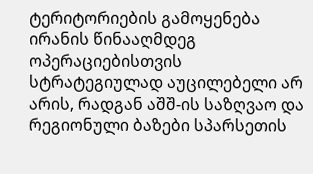ტერიტორიების გამოყენება ირანის წინააღმდეგ ოპერაციებისთვის სტრატეგიულად აუცილებელი არ არის, რადგან აშშ-ის საზღვაო და რეგიონული ბაზები სპარსეთის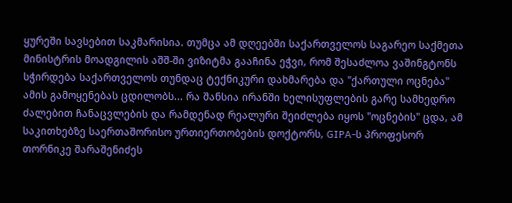ყურეში სავსებით საკმარისია. თუმცა ამ დღეებში საქართველოს საგარეო საქმეთა მინისტრის მოადგილის აშშ-ში ვიზიტმა გააჩინა ეჭვი, რომ შესაძლოა ვაშინგტონს სჭირდება საქართველოს თუნდაც ტექნიკური დახმარება და "ქართული ოცნება" ამის გამოყენებას ცდილობს... რა შანსია ირანში ხელისუფლების გარე სამხედრო ძალებით ჩანაცვლების და რამდენად რეალური შეიძლება იყოს "ოცნების" ცდა, ამ საკითხებზე საერთაშორისო ურთიერთობების დოქტორს, GIPA-ს პროფესორ თორნიკე შარაშენიძეს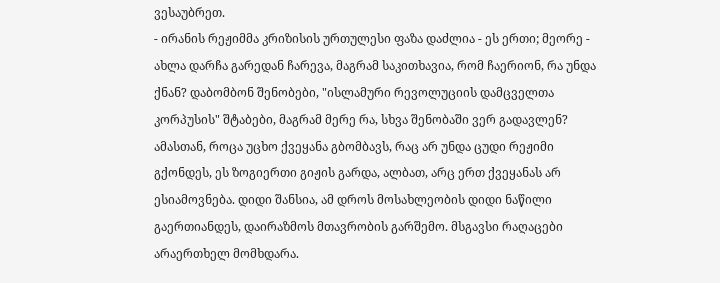ვესაუბრეთ.
- ირანის რეჟიმმა კრიზისის ურთულესი ფაზა დაძლია - ეს ერთი; მეორე - ახლა დარჩა გარედან ჩარევა, მაგრამ საკითხავია, რომ ჩაერიონ, რა უნდა ქნან? დაბომბონ შენობები, "ისლამური რევოლუციის დამცველთა კორპუსის" შტაბები, მაგრამ მერე რა, სხვა შენობაში ვერ გადავლენ? ამასთან, როცა უცხო ქვეყანა გბომბავს, რაც არ უნდა ცუდი რეჟიმი გქონდეს, ეს ზოგიერთი გიჟის გარდა, ალბათ, არც ერთ ქვეყანას არ ესიამოვნება. დიდი შანსია, ამ დროს მოსახლეობის დიდი ნაწილი გაერთიანდეს, დაირაზმოს მთავრობის გარშემო. მსგავსი რაღაცები არაერთხელ მომხდარა.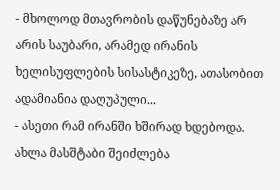- მხოლოდ მთავრობის დაწუნებაზე არ არის საუბარი, არამედ ირანის ხელისუფლების სისასტიკეზე, ათასობით ადამიანია დაღუპული...
- ასეთი რამ ირანში ხშირად ხდებოდა. ახლა მასშტაბი შეიძლება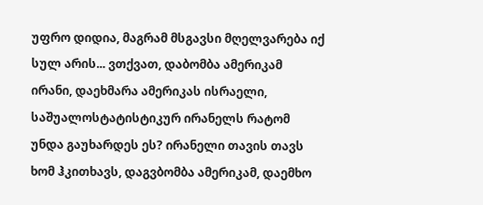უფრო დიდია, მაგრამ მსგავსი მღელვარება იქ სულ არის... ვთქვათ, დაბომბა ამერიკამ ირანი, დაეხმარა ამერიკას ისრაელი, საშუალოსტატისტიკურ ირანელს რატომ უნდა გაუხარდეს ეს? ირანელი თავის თავს ხომ ჰკითხავს, დაგვბომბა ამერიკამ, დაემხო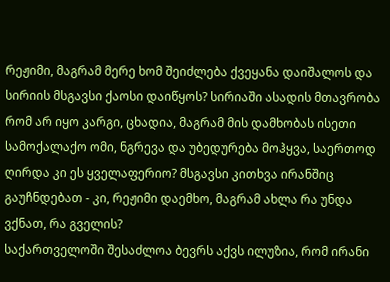რეჟიმი, მაგრამ მერე ხომ შეიძლება ქვეყანა დაიშალოს და სირიის მსგავსი ქაოსი დაიწყოს? სირიაში ასადის მთავრობა რომ არ იყო კარგი, ცხადია, მაგრამ მის დამხობას ისეთი სამოქალაქო ომი, ნგრევა და უბედურება მოჰყვა, საერთოდ ღირდა კი ეს ყველაფერიო? მსგავსი კითხვა ირანშიც გაუჩნდებათ - კი, რეჟიმი დაემხო, მაგრამ ახლა რა უნდა ვქნათ, რა გველის?
საქართველოში შესაძლოა ბევრს აქვს ილუზია, რომ ირანი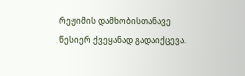რეჟიმის დამხობისთანავე წესიერ ქვეყანად გადაიქცევა.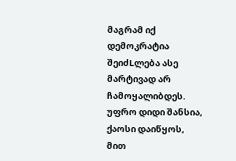მაგრამ იქ დემოკრატია შეიძLლება ასე მარტივად არ ჩამოყალიბდეს. უფრო დიდი შანსია, ქაოსი დაიწყოს, მით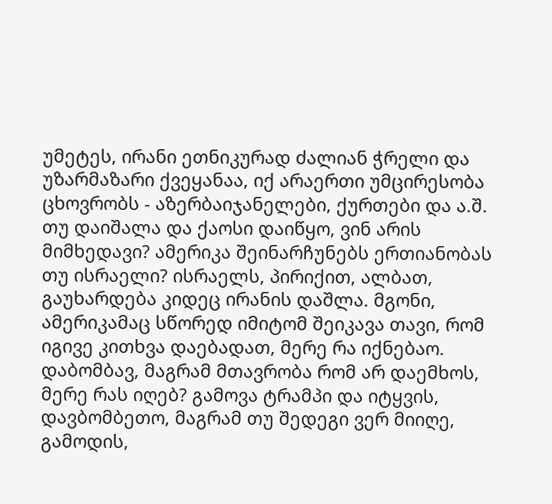უმეტეს, ირანი ეთნიკურად ძალიან ჭრელი და უზარმაზარი ქვეყანაა, იქ არაერთი უმცირესობა ცხოვრობს - აზერბაიჯანელები, ქურთები და ა.შ. თუ დაიშალა და ქაოსი დაიწყო, ვინ არის მიმხედავი? ამერიკა შეინარჩუნებს ერთიანობას თუ ისრაელი? ისრაელს, პირიქით, ალბათ, გაუხარდება კიდეც ირანის დაშლა. მგონი, ამერიკამაც სწორედ იმიტომ შეიკავა თავი, რომ იგივე კითხვა დაებადათ, მერე რა იქნებაო. დაბომბავ, მაგრამ მთავრობა რომ არ დაემხოს, მერე რას იღებ? გამოვა ტრამპი და იტყვის, დავბომბეთო, მაგრამ თუ შედეგი ვერ მიიღე, გამოდის,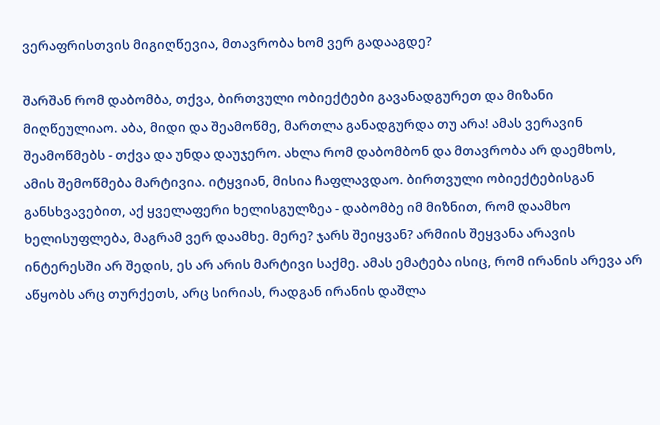ვერაფრისთვის მიგიღწევია, მთავრობა ხომ ვერ გადააგდე?

შარშან რომ დაბომბა, თქვა, ბირთვული ობიექტები გავანადგურეთ და მიზანი მიღწეულიაო. აბა, მიდი და შეამოწმე, მართლა განადგურდა თუ არა! ამას ვერავინ შეამოწმებს - თქვა და უნდა დაუჯერო. ახლა რომ დაბომბონ და მთავრობა არ დაემხოს, ამის შემოწმება მარტივია. იტყვიან, მისია ჩაფლავდაო. ბირთვული ობიექტებისგან განსხვავებით, აქ ყველაფერი ხელისგულზეა - დაბომბე იმ მიზნით, რომ დაამხო ხელისუფლება, მაგრამ ვერ დაამხე. მერე? ჯარს შეიყვან? არმიის შეყვანა არავის ინტერესში არ შედის, ეს არ არის მარტივი საქმე. ამას ემატება ისიც, რომ ირანის არევა არ აწყობს არც თურქეთს, არც სირიას, რადგან ირანის დაშლა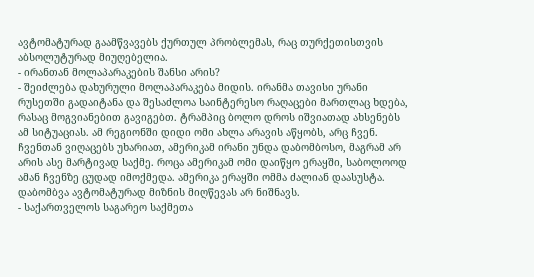ავტომატურად გაამწვავებს ქურთულ პრობლემას, რაც თურქეთისთვის აბსოლუტურად მიუღებელია.
- ირანთან მოლაპარაკების შანსი არის?
- შეიძლება დახურული მოლაპარაკება მიდის. ირანმა თავისი ურანი რუსეთში გადაიტანა და შესაძლოა საინტერესო რაღაცები მართლაც ხდება, რასაც მოგვიანებით გავიგებთ. ტრამპიც ბოლო დროს იშვიათად ახსენებს ამ სიტუაციას. ამ რეგიონში დიდი ომი ახლა არავის აწყობს, არც ჩვენ. ჩვენთან ვიღაცებს უხარიათ, ამერიკამ ირანი უნდა დაბომბოსო, მაგრამ არ არის ასე მარტივად საქმე. როცა ამერიკამ ომი დაიწყო ერაყში, საბოლოოდ ამან ჩვენზე ცუდად იმოქმედა. ამერიკა ერაყში ომმა ძალიან დაასუსტა. დაბომბვა ავტომატურად მიზნის მიღწევას არ ნიშნავს.
- საქართველოს საგარეო საქმეთა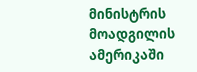მინისტრის მოადგილის ამერიკაში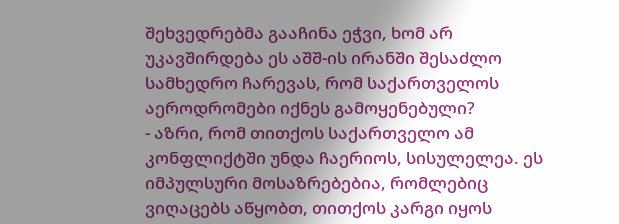შეხვედრებმა გააჩინა ეჭვი, ხომ არ უკავშირდება ეს აშშ-ის ირანში შესაძლო სამხედრო ჩარევას, რომ საქართველოს აეროდრომები იქნეს გამოყენებული?
- აზრი, რომ თითქოს საქართველო ამ კონფლიქტში უნდა ჩაერიოს, სისულელეა. ეს იმპულსური მოსაზრებებია, რომლებიც ვიღაცებს აწყობთ, თითქოს კარგი იყოს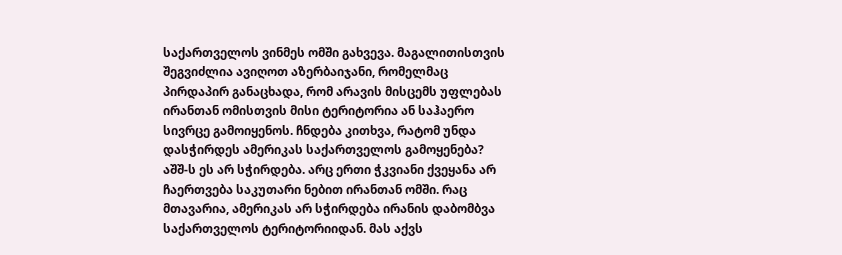საქართველოს ვინმეს ომში გახვევა. მაგალითისთვის შეგვიძლია ავიღოთ აზერბაიჯანი, რომელმაც პირდაპირ განაცხადა, რომ არავის მისცემს უფლებას ირანთან ომისთვის მისი ტერიტორია ან საჰაერო სივრცე გამოიყენოს. ჩნდება კითხვა, რატომ უნდა დასჭირდეს ამერიკას საქართველოს გამოყენება? აშშ-ს ეს არ სჭირდება. არც ერთი ჭკვიანი ქვეყანა არ ჩაერთვება საკუთარი ნებით ირანთან ომში. რაც მთავარია, ამერიკას არ სჭირდება ირანის დაბომბვა საქართველოს ტერიტორიიდან. მას აქვს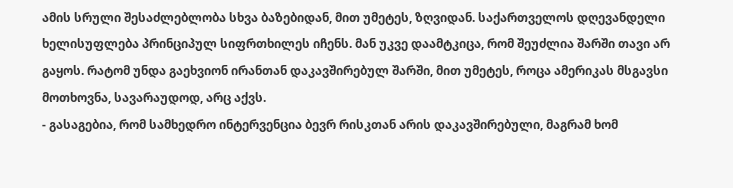ამის სრული შესაძლებლობა სხვა ბაზებიდან, მით უმეტეს, ზღვიდან. საქართველოს დღევანდელი ხელისუფლება პრინციპულ სიფრთხილეს იჩენს. მან უკვე დაამტკიცა, რომ შეუძლია შარში თავი არ გაყოს. რატომ უნდა გაეხვიონ ირანთან დაკავშირებულ შარში, მით უმეტეს, როცა ამერიკას მსგავსი მოთხოვნა, სავარაუდოდ, არც აქვს.
- გასაგებია, რომ სამხედრო ინტერვენცია ბევრ რისკთან არის დაკავშირებული, მაგრამ ხომ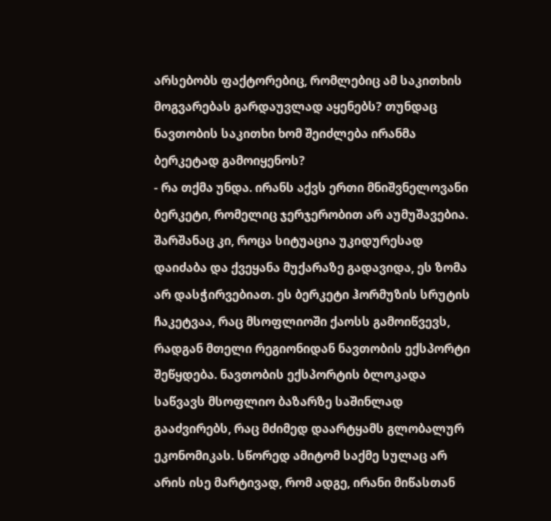არსებობს ფაქტორებიც, რომლებიც ამ საკითხის მოგვარებას გარდაუვლად აყენებს? თუნდაც ნავთობის საკითხი ხომ შეიძლება ირანმა ბერკეტად გამოიყენოს?
- რა თქმა უნდა. ირანს აქვს ერთი მნიშვნელოვანი ბერკეტი, რომელიც ჯერჯერობით არ აუმუშავებია. შარშანაც კი, როცა სიტუაცია უკიდურესად დაიძაბა და ქვეყანა მუქარაზე გადავიდა, ეს ზომა არ დასჭირვებიათ. ეს ბერკეტი ჰორმუზის სრუტის ჩაკეტვაა, რაც მსოფლიოში ქაოსს გამოიწვევს, რადგან მთელი რეგიონიდან ნავთობის ექსპორტი შეწყდება. ნავთობის ექსპორტის ბლოკადა საწვავს მსოფლიო ბაზარზე საშინლად გააძვირებს, რაც მძიმედ დაარტყამს გლობალურ ეკონომიკას. სწორედ ამიტომ საქმე სულაც არ არის ისე მარტივად, რომ ადგე, ირანი მიწასთან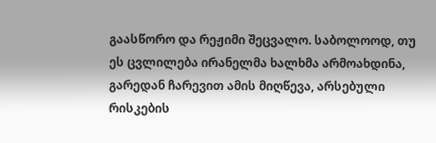გაასწორო და რეჟიმი შეცვალო. საბოლოოდ, თუ ეს ცვლილება ირანელმა ხალხმა არმოახდინა, გარედან ჩარევით ამის მიღწევა, არსებული რისკების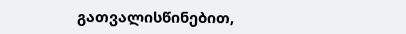გათვალისწინებით,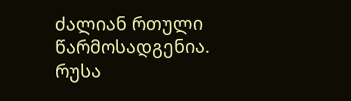ძალიან რთული წარმოსადგენია.
რუსა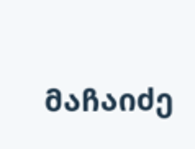მაჩაიძე